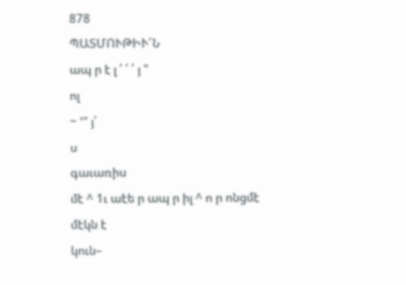878
ՊԱՏՄՈՒԹԻՒ՜Ն
ապ ր է լ ՛ ՛ ՛ յ "
ոլ
~ ՚" յ՝
ս
գաւառիս
մէ ^ 1ւ աէե ր ապ ր իլ ^ ո ր ոնցմէ
մէկն է
կուն–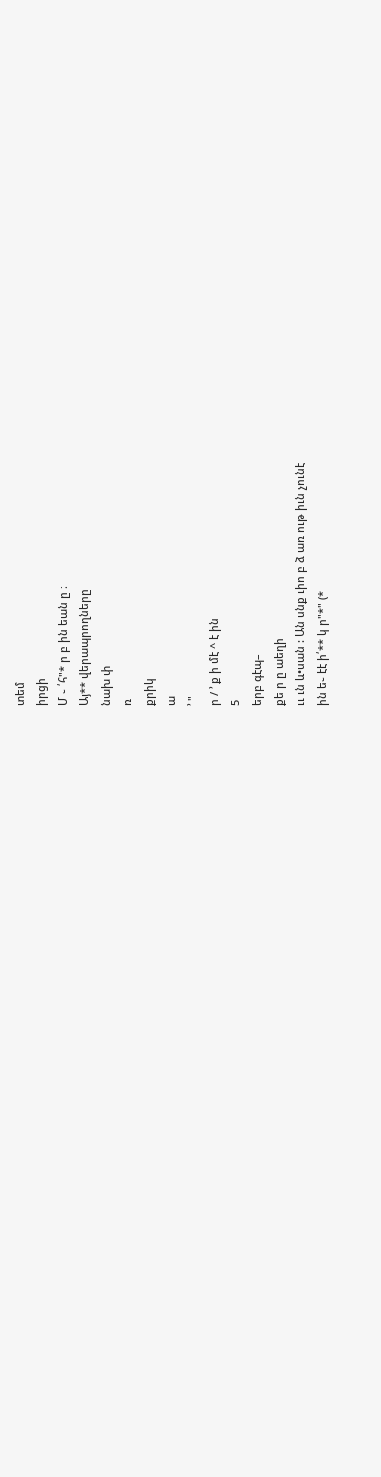տեմ
իրցի
Մ ֊ ՛հ"* ր բ ին եան ը ։
Այ** վերապրողները
նախ փ
ռ
քրիկ
ա
՚ "
ր / ՚ ք ի մէ ^ է ին
5
երբ գէպ–
քե ր ը աեղի
ււ ւն և•սան : Ան սնք ւիո բ ձ առ ութ իւն չունէ
ին ե֊ էէ ի՛** կ ր"*" (*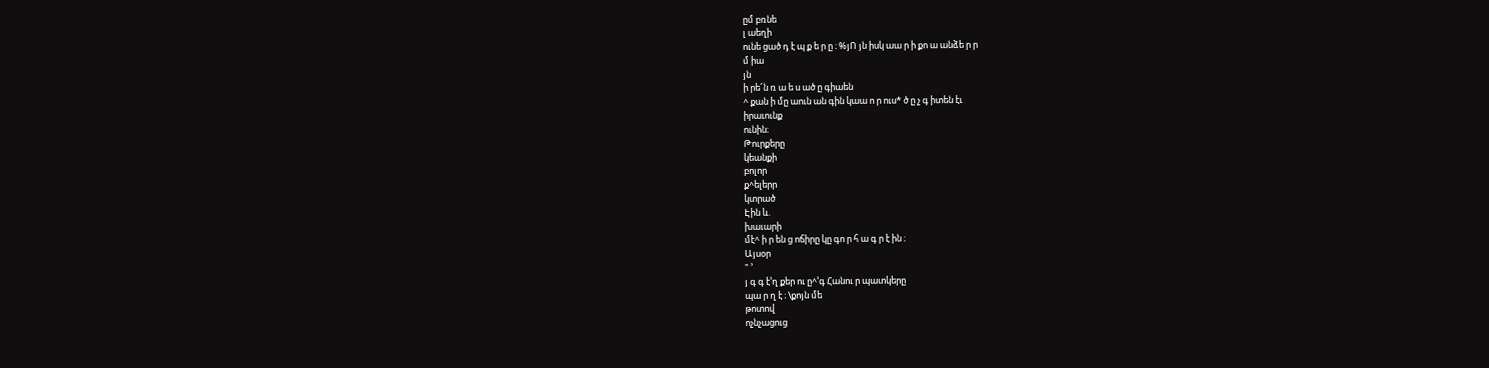ըմ բռնե
լ աեղի
ունե ցած դ է պ ք ե ր ը ։ %յՈ յն իսկ աա ր ի քո ա անձե ր ր
մ իա
յն
ի րե՜ն ռ ա ե ս ած ը գիաեն
^ քան ի մը աուն ան գին կաա ո ր ուս* ծ ը չ գ իտեն էւ
իրաւունք
ունին։
Թուրքերը
կեանքի
բոլոր
ք^ելերր
կտրած
Էին և.
խաւարի
մէ^ ի ր են ց ոճիրը կը գո ր հ ա գ ր է ին ։
Այսօր
" ՚
յ գ գ է՚ղ քեր ու ը^՚գ Հանու ր պատկերը
պա ր ղ է ։ \քոյն մե
թոտով
ոչնչացուց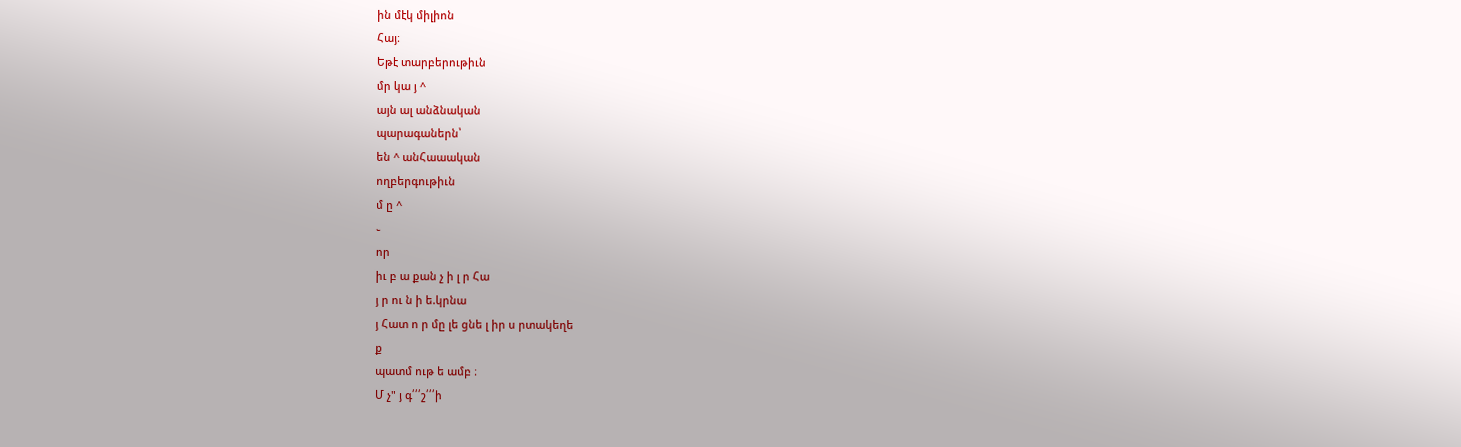ին մէկ միլիոն
Հայ։
Եթէ տարբերութիւն
մր կա յ ^
այն ալ անձնական
պարագաներն՝
են ^ անՀաաական
ողբերգութիւն
մ ը ^
֊
որ
իւ բ ա քան չ ի լ ր Հա
յ ր ու ն ի ե.կրնա
յ Հատ ո ր մը լե ցնե լ իր ս րտակեղե
ք
պատմ ութ ե ամբ ։
Մ չ" յ գ՛՛՛շ՛՛՛ի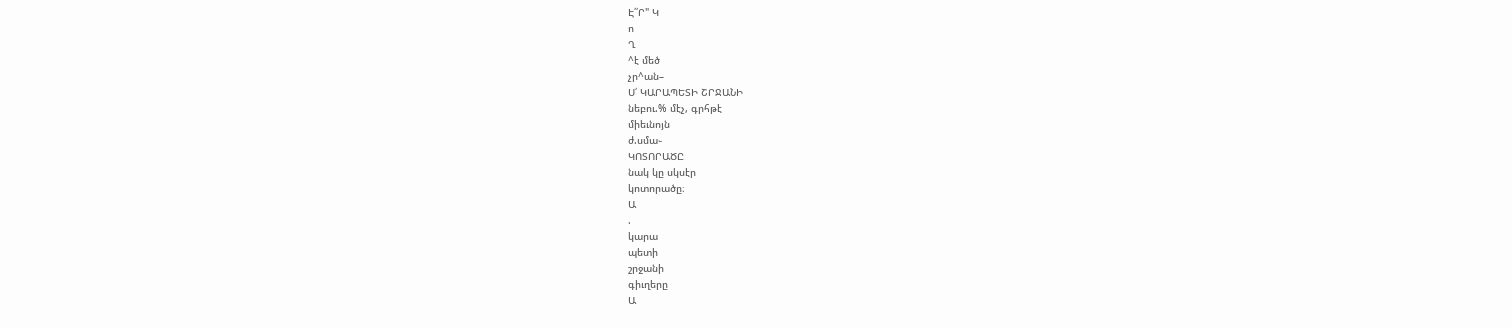Է՛՛Ր" Կ
ո
Ղ
^է մեծ
չր^ան–
Ս՛ ԿԱՐԱՊԵՏԻ ՇՐՋԱՆԻ
նեբու.% մէչ, գրհթէ
միեւնոյն
ժ.սմա֊
ԿՈՏՈՐԱԾԸ
նակ կը սկսէր
կոտորածը։
Ա
.
կարա
պետի
շրջանի
գիւղերը
Ա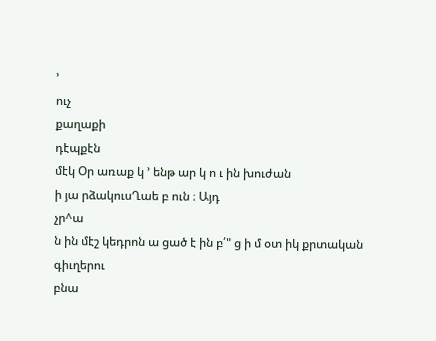՚
ուչ
քաղաքի
դէպքէն
մէկ Օր առաք կ ՚ ենթ ար կ ո ւ ին խուժան
ի յա րձակուսՂաե բ ուն ։ Այդ
չր^ա
ն ին մէշ կեդրոն ա ցած է ին բ՛" ց ի մ օտ իկ քրտական
գիւղերու
բնա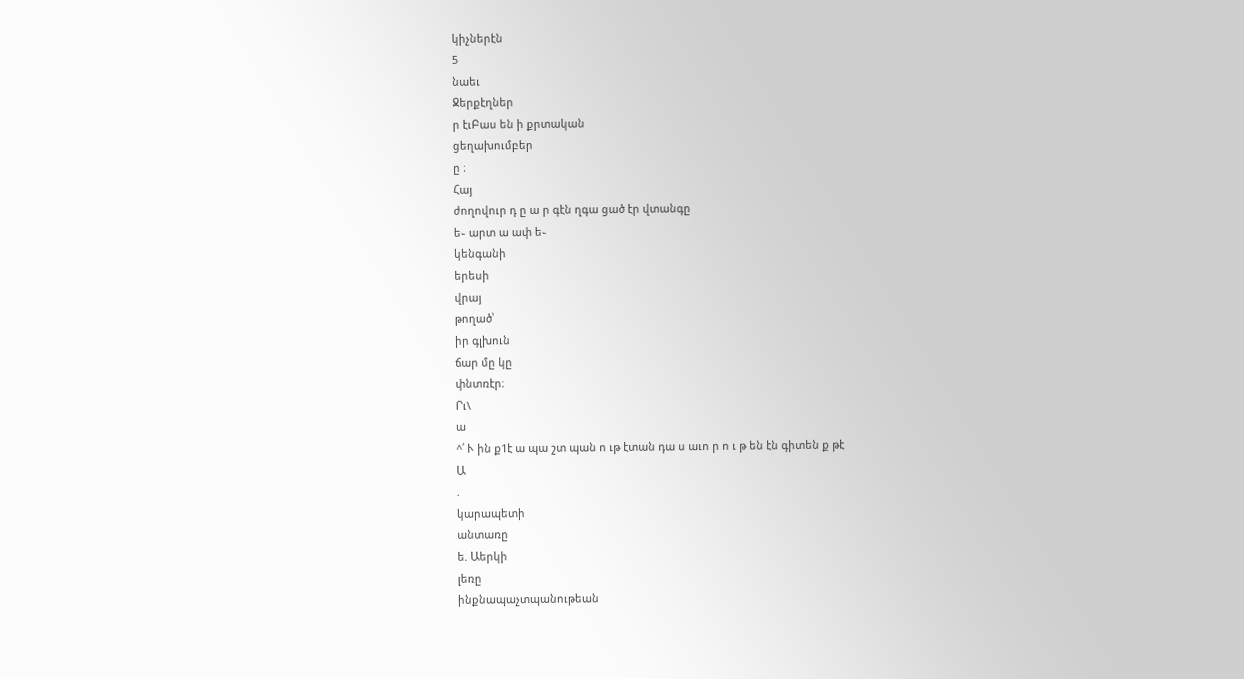կիչներէն
5
նաեւ
Ջերքէղներ
ր էւԲաս են ի քրտական
ցեղախումբեր
ը ։
Հայ
ժողովուր դ ը ա ր գէն ղգա ցած էր վտանգը
ե֊ արտ ա ափ ե֊
կենգանի
երեսի
վրայ
թողած՝
իր գլխուն
ճար մը կը
փնտռէր։
Րւ\
ա
^՛ Ւ ին ք1է ա պա շտ պան ո ւթ էտան դա ս աւո ր ո ւ թ են էն գիտեն ք թէ
Ա
.
կարապետի
անտառը
ե. Աերկի
լեռը
ինքնապաչտպանութեան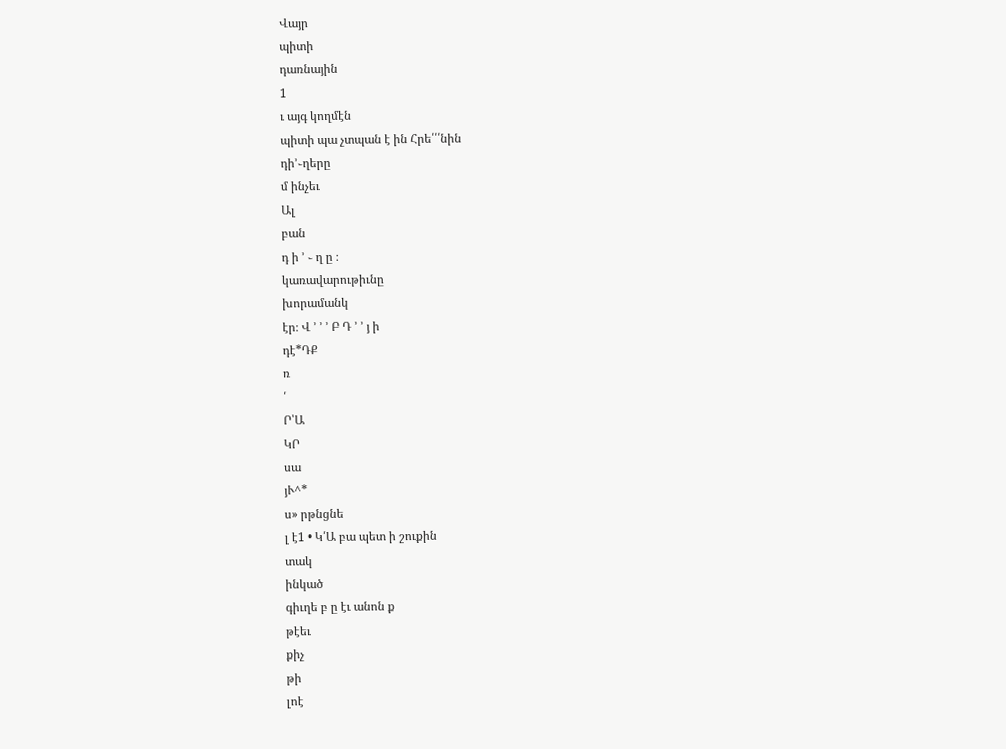Վայր
պիտի
դառնային
1
ւ այգ կողմէն
պիտի պա չտպան է ին Հրե՛՛՛նին
դի՚֊ղերը
մ ինչեւ
Ալ
բան
դ ի ՚ ֊ ղ ը ։
կառավարութիւնը
խորամանկ
էր։ Վ ՚ ՚ ՚ Բ Դ ՚ ՚ յ ի
դէ*ԴՔ
ռ
՛
Ր՝Ա
ԿՐ
սա
յՒ^*
ս» րթնցնե
լ է1 • Կ՛Ա բա պետ ի շուքին
տակ
ինկած
գիւղե բ ը էւ անոն ք
թէեւ
քիչ
թի
լոէ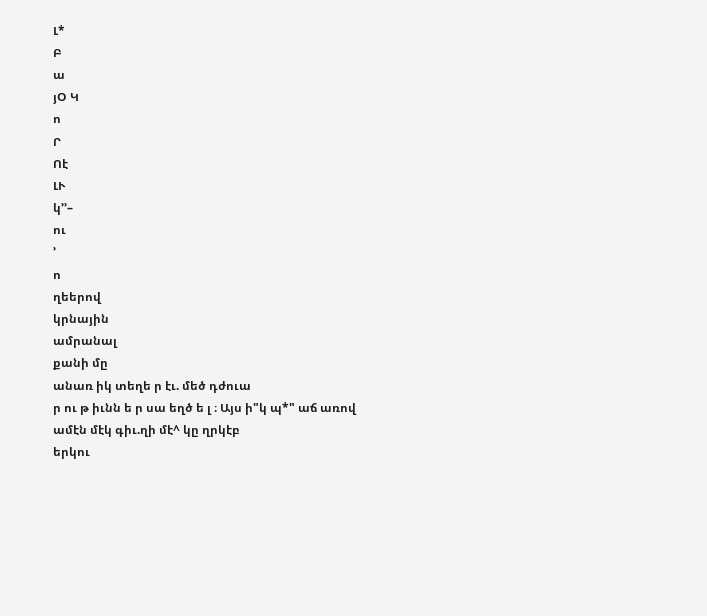Լ*
Բ
ա
յՕ Կ
ո
Ր
Ոէ
ԼՒ
կ՚՚–
ու
՚
ո
ղեերով
կրնային
ամրանալ
քանի մը
անառ իկ տեղե ր էւ. մեծ դժուա
ր ու թ իւնն ե ր սա եղծ ե լ ։ Այս ի"կ պ*" աճ առով
ամէն մէկ գիւ.ղի մէ^ կը ղրկէբ
երկու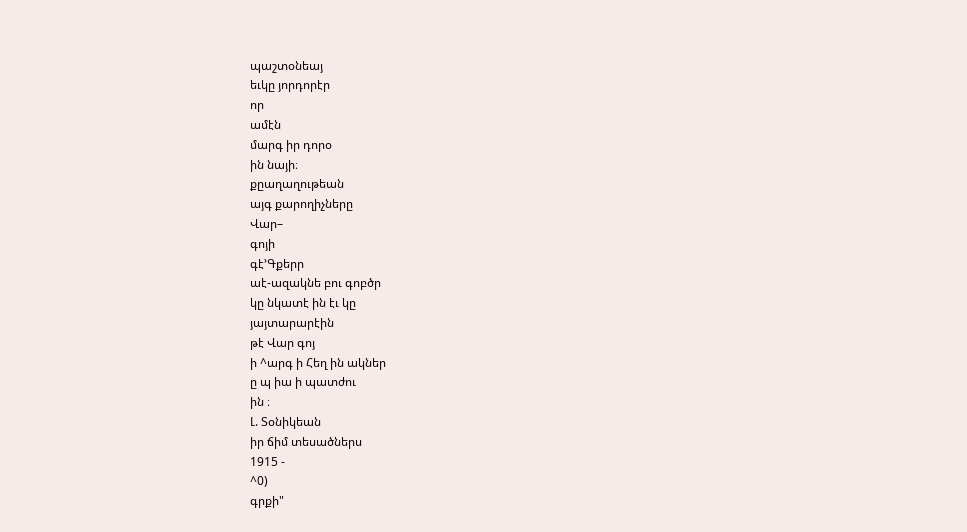պաշտօնեայ
եւկը յորդորէր
որ
ամէն
մարգ իր դորօ
ին նայի։
քըաղաղութեան
այգ քարողիչները
Վար–
գոյի
գէ՚Գքերր
աէ-ազակնե բու գոբծր
կը նկատէ ին էւ կը
յայտարարէին
թէ Վար գոյ
ի ^արգ ի Հեղ ին ակներ
ը պ իա ի պատժու
ին ։
Լ. Տօնիկեան
իր ճիմ տեսածներս
1915 -
^0)
գրքի"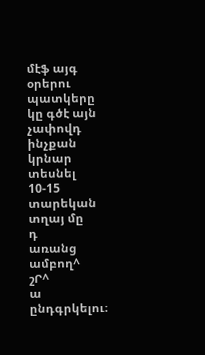մէֆ այգ
օրերու
պատկերը
կը գծէ այն չափովդ
ինչքան
կրնար
տեսնել
10-15
տարեկան
տղայ մը
դ
առանց
ամբող^
շՐ^
ա
ընդգրկելու։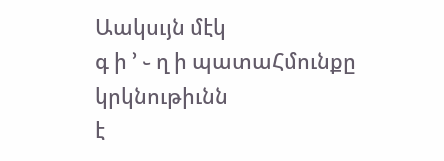Աակսւյն մէկ
գ ի ՚ ֊ ղ ի պատաՀմունքը
կրկնութիւնն
է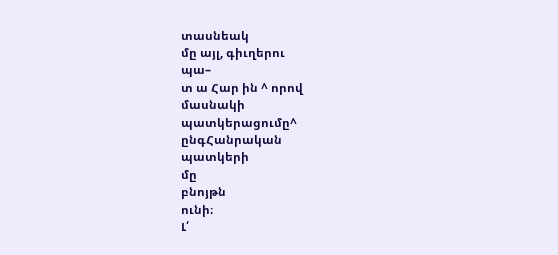տասնեակ
մը այլ, գիւղերու
պա–
տ ա Հար ին ^ որով
մասնակի
պատկերացումը^
ընգՀանրական
պատկերի
մը
բնոյթն
ունի։
Լ՛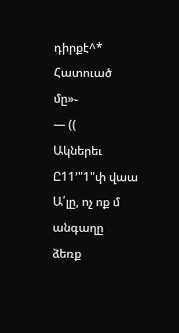դիրքէ^*
Հատուած
մը»֊
— ((
Ակներեւ
Ը11՚"1"փ վաա Ա՛լը, ոչ ոք մ անգաղը
ձեռք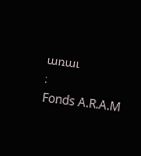առաւ
։
Fonds A.R.A.M